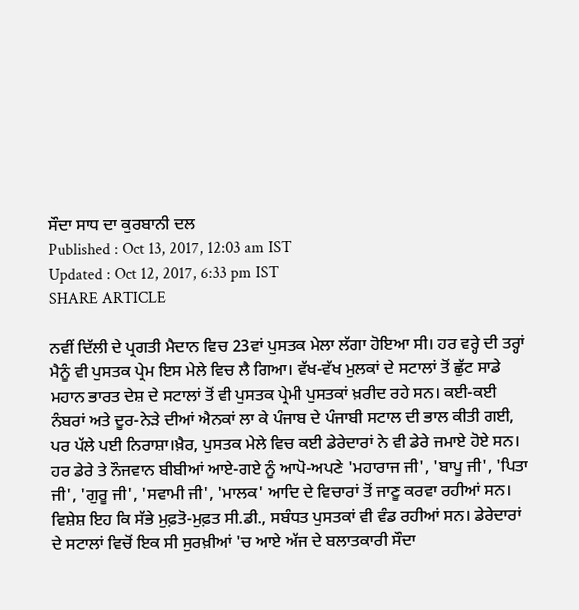ਸੌਦਾ ਸਾਧ ਦਾ ਕੁਰਬਾਨੀ ਦਲ
Published : Oct 13, 2017, 12:03 am IST
Updated : Oct 12, 2017, 6:33 pm IST
SHARE ARTICLE

ਨਵੀਂ ਦਿੱਲੀ ਦੇ ਪ੍ਰਗਤੀ ਮੈਦਾਨ ਵਿਚ 23ਵਾਂ ਪੁਸਤਕ ਮੇਲਾ ਲੱਗਾ ਹੋਇਆ ਸੀ। ਹਰ ਵਰ੍ਹੇ ਦੀ ਤਰ੍ਹਾਂ ਮੈਨੂੰ ਵੀ ਪੁਸਤਕ ਪ੍ਰੇਮ ਇਸ ਮੇਲੇ ਵਿਚ ਲੈ ਗਿਆ। ਵੱਖ-ਵੱਖ ਮੁਲਕਾਂ ਦੇ ਸਟਾਲਾਂ ਤੋਂ ਛੁੱਟ ਸਾਡੇ ਮਹਾਨ ਭਾਰਤ ਦੇਸ਼ ਦੇ ਸਟਾਲਾਂ ਤੋਂ ਵੀ ਪੁਸਤਕ ਪ੍ਰੇਮੀ ਪੁਸਤਕਾਂ ਖ਼ਰੀਦ ਰਹੇ ਸਨ। ਕਈ-ਕਈ ਨੰਬਰਾਂ ਅਤੇ ਦੂਰ-ਨੇੜੇ ਦੀਆਂ ਐਨਕਾਂ ਲਾ ਕੇ ਪੰਜਾਬ ਦੇ ਪੰਜਾਬੀ ਸਟਾਲ ਦੀ ਭਾਲ ਕੀਤੀ ਗਈ, ਪਰ ਪੱਲੇ ਪਈ ਨਿਰਾਸ਼ਾ।ਖ਼ੈਰ, ਪੁਸਤਕ ਮੇਲੇ ਵਿਚ ਕਈ ਡੇਰੇਦਾਰਾਂ ਨੇ ਵੀ ਡੇਰੇ ਜਮਾਏ ਹੋਏ ਸਨ। ਹਰ ਡੇਰੇ ਤੇ ਨੌਜਵਾਨ ਬੀਬੀਆਂ ਆਏ-ਗਏ ਨੂੰ ਆਪੋ-ਅਪਣੇ 'ਮਹਾਰਾਜ ਜੀ', 'ਬਾਪੂ ਜੀ', 'ਪਿਤਾ ਜੀ', 'ਗੁਰੂ ਜੀ', 'ਸਵਾਮੀ ਜੀ', 'ਮਾਲਕ' ਆਦਿ ਦੇ ਵਿਚਾਰਾਂ ਤੋਂ ਜਾਣੂ ਕਰਵਾ ਰਹੀਆਂ ਸਨ। ਵਿਸ਼ੇਸ਼ ਇਹ ਕਿ ਸੱਭੇ ਮੁਫ਼ਤੋ-ਮੁਫ਼ਤ ਸੀ.ਡੀ., ਸਬੰਧਤ ਪੁਸਤਕਾਂ ਵੀ ਵੰਡ ਰਹੀਆਂ ਸਨ। ਡੇਰੇਦਾਰਾਂ ਦੇ ਸਟਾਲਾਂ ਵਿਚੋਂ ਇਕ ਸੀ ਸੁਰਖ਼ੀਆਂ 'ਚ ਆਏ ਅੱਜ ਦੇ ਬਲਾਤਕਾਰੀ ਸੌਦਾ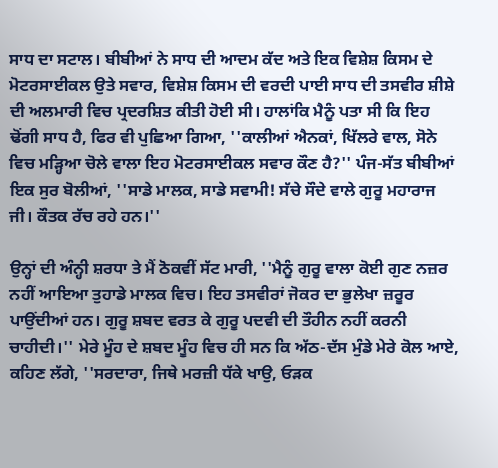ਸਾਧ ਦਾ ਸਟਾਲ। ਬੀਬੀਆਂ ਨੇ ਸਾਧ ਦੀ ਆਦਮ ਕੱਦ ਅਤੇ ਇਕ ਵਿਸ਼ੇਸ਼ ਕਿਸਮ ਦੇ ਮੋਟਰਸਾਈਕਲ ਉਤੇ ਸਵਾਰ, ਵਿਸ਼ੇਸ਼ ਕਿਸਮ ਦੀ ਵਰਦੀ ਪਾਈ ਸਾਧ ਦੀ ਤਸਵੀਰ ਸ਼ੀਸ਼ੇ ਦੀ ਅਲਮਾਰੀ ਵਿਚ ਪ੍ਰਦਰਸ਼ਿਤ ਕੀਤੀ ਹੋਈ ਸੀ। ਹਾਲਾਂਕਿ ਮੈਨੂੰ ਪਤਾ ਸੀ ਕਿ ਇਹ ਢੋਂਗੀ ਸਾਧ ਹੈ, ਫਿਰ ਵੀ ਪੁਛਿਆ ਗਿਆ, ''ਕਾਲੀਆਂ ਐਨਕਾਂ, ਖਿੱਲਰੇ ਵਾਲ, ਸੋਨੇ ਵਿਚ ਮੜ੍ਹਿਆ ਚੋਲੇ ਵਾਲਾ ਇਹ ਮੋਟਰਸਾਈਕਲ ਸਵਾਰ ਕੌਣ ਹੈ?'' ਪੰਜ-ਸੱਤ ਬੀਬੀਆਂ ਇਕ ਸੁਰ ਬੋਲੀਆਂ, ''ਸਾਡੇ ਮਾਲਕ, ਸਾਡੇ ਸਵਾਮੀ! ਸੱਚੇ ਸੌਦੇ ਵਾਲੇ ਗੁਰੂ ਮਹਾਰਾਜ ਜੀ। ਕੌਤਕ ਰੱਚ ਰਹੇ ਹਨ।''

ਉਨ੍ਹਾਂ ਦੀ ਅੰਨ੍ਹੀ ਸ਼ਰਧਾ ਤੇ ਮੈਂ ਠੋਕਵੀਂ ਸੱਟ ਮਾਰੀ, ''ਮੈਨੂੰ ਗੁਰੂ ਵਾਲਾ ਕੋਈ ਗੁਣ ਨਜ਼ਰ ਨਹੀਂ ਆਇਆ ਤੁਹਾਡੇ ਮਾਲਕ ਵਿਚ। ਇਹ ਤਸਵੀਰਾਂ ਜੋਕਰ ਦਾ ਭੁਲੇਖਾ ਜ਼ਰੂਰ ਪਾਉਂਦੀਆਂ ਹਨ। ਗੁਰੂ ਸ਼ਬਦ ਵਰਤ ਕੇ ਗੁਰੂ ਪਦਵੀ ਦੀ ਤੌਹੀਨ ਨਹੀਂ ਕਰਨੀ ਚਾਹੀਦੀ।'' ਮੇਰੇ ਮੂੰਹ ਦੇ ਸ਼ਬਦ ਮੂੰਹ ਵਿਚ ਹੀ ਸਨ ਕਿ ਅੱਠ-ਦੱਸ ਮੁੰਡੇ ਮੇਰੇ ਕੋਲ ਆਏ, ਕਹਿਣ ਲੱਗੇ, ''ਸਰਦਾਰਾ, ਜਿਥੇ ਮਰਜ਼ੀ ਧੱਕੇ ਖਾਉ, ਓੜਕ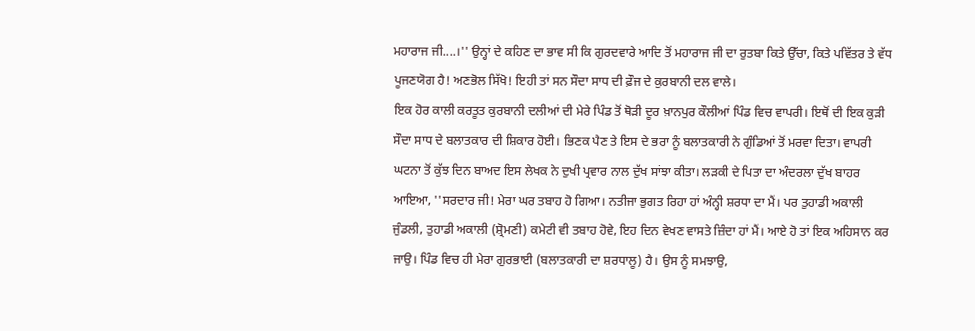ਮਹਾਰਾਜ ਜੀ....।'' ਉਨ੍ਹਾਂ ਦੇ ਕਹਿਣ ਦਾ ਭਾਵ ਸੀ ਕਿ ਗੁਰਦਵਾਰੇ ਆਦਿ ਤੋਂ ਮਹਾਰਾਜ ਜੀ ਦਾ ਰੁਤਬਾ ਕਿਤੇ ਉੱਚਾ, ਕਿਤੇ ਪਵਿੱਤਰ ਤੇ ਵੱਧ ਪੂਜਣਯੋਗ ਹੈ! ਅਣਭੋਲ ਸਿੱਖੋ! ਇਹੀ ਤਾਂ ਸਨ ਸੌਦਾ ਸਾਧ ਦੀ ਫ਼ੌਜ ਦੇ ਕੁਰਬਾਨੀ ਦਲ ਵਾਲੇ।
ਇਕ ਹੋਰ ਕਾਲੀ ਕਰਤੂਤ ਕੁਰਬਾਨੀ ਦਲੀਆਂ ਦੀ ਮੇਰੇ ਪਿੰਡ ਤੋਂ ਥੋੜੀ ਦੂਰ ਖ਼ਾਨਪੁਰ ਕੌਲੀਆਂ ਪਿੰਡ ਵਿਚ ਵਾਪਰੀ। ਇਥੋਂ ਦੀ ਇਕ ਕੁੜੀ ਸੌਦਾ ਸਾਧ ਦੇ ਬਲਾਤਕਾਰ ਦੀ ਸ਼ਿਕਾਰ ਹੋਈ। ਭਿਣਕ ਪੈਣ ਤੇ ਇਸ ਦੇ ਭਰਾ ਨੂੰ ਬਲਾਤਕਾਰੀ ਨੇ ਗੁੰਡਿਆਂ ਤੋਂ ਮਰਵਾ ਦਿਤਾ। ਵਾਪਰੀ ਘਟਨਾ ਤੋਂ ਕੁੱਝ ਦਿਨ ਬਾਅਦ ਇਸ ਲੇਖਕ ਨੇ ਦੁਖੀ ਪ੍ਰਵਾਰ ਨਾਲ ਦੁੱਖ ਸਾਂਝਾ ਕੀਤਾ। ਲੜਕੀ ਦੇ ਪਿਤਾ ਦਾ ਅੰਦਰਲਾ ਦੁੱਖ ਬਾਹਰ ਆਇਆ, ''ਸਰਦਾਰ ਜੀ! ਮੇਰਾ ਘਰ ਤਬਾਹ ਹੋ ਗਿਆ। ਨਤੀਜਾ ਭੁਗਤ ਰਿਹਾ ਹਾਂ ਅੰਨ੍ਹੀ ਸ਼ਰਧਾ ਦਾ ਮੈਂ। ਪਰ ਤੁਹਾਡੀ ਅਕਾਲੀ ਜੁੰਡਲੀ, ਤੁਹਾਡੀ ਅਕਾਲੀ (ਸ਼੍ਰੋਮਣੀ) ਕਮੇਟੀ ਵੀ ਤਬਾਹ ਹੋਵੇ, ਇਹ ਦਿਨ ਵੇਖਣ ਵਾਸਤੇ ਜ਼ਿੰਦਾ ਹਾਂ ਮੈਂ। ਆਏ ਹੋ ਤਾਂ ਇਕ ਅਹਿਸਾਨ ਕਰ ਜਾਉ। ਪਿੰਡ ਵਿਚ ਹੀ ਮੇਰਾ ਗੁਰਭਾਈ (ਬਲਾਤਕਾਰੀ ਦਾ ਸ਼ਰਧਾਲੂ) ਹੈ। ਉਸ ਨੂੰ ਸਮਝਾਉ,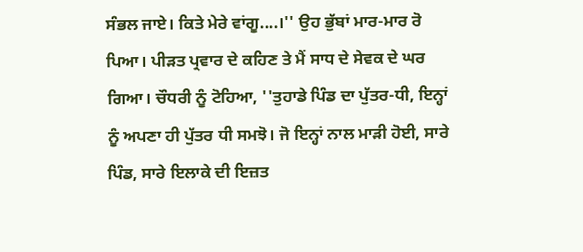ਸੰਭਲ ਜਾਏ। ਕਿਤੇ ਮੇਰੇ ਵਾਂਗੂ....।'' ਉਹ ਭੁੱਬਾਂ ਮਾਰ-ਮਾਰ ਰੋ ਪਿਆ। ਪੀੜਤ ਪ੍ਰਵਾਰ ਦੇ ਕਹਿਣ ਤੇ ਮੈਂ ਸਾਧ ਦੇ ਸੇਵਕ ਦੇ ਘਰ ਗਿਆ। ਚੌਧਰੀ ਨੂੰ ਟੋਹਿਆ, ''ਤੁਹਾਡੇ ਪਿੰਡ ਦਾ ਪੁੱਤਰ-ਧੀ, ਇਨ੍ਹਾਂ ਨੂੰ ਅਪਣਾ ਹੀ ਪੁੱਤਰ ਧੀ ਸਮਝੋ। ਜੋ ਇਨ੍ਹਾਂ ਨਾਲ ਮਾੜੀ ਹੋਈ, ਸਾਰੇ ਪਿੰਡ, ਸਾਰੇ ਇਲਾਕੇ ਦੀ ਇਜ਼ਤ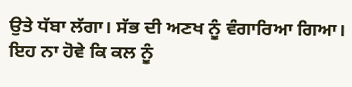ਉਤੇ ਧੱਬਾ ਲੱਗਾ। ਸੱਭ ਦੀ ਅਣਖ ਨੂੰ ਵੰਗਾਰਿਆ ਗਿਆ। ਇਹ ਨਾ ਹੋਵੇ ਕਿ ਕਲ ਨੂੰ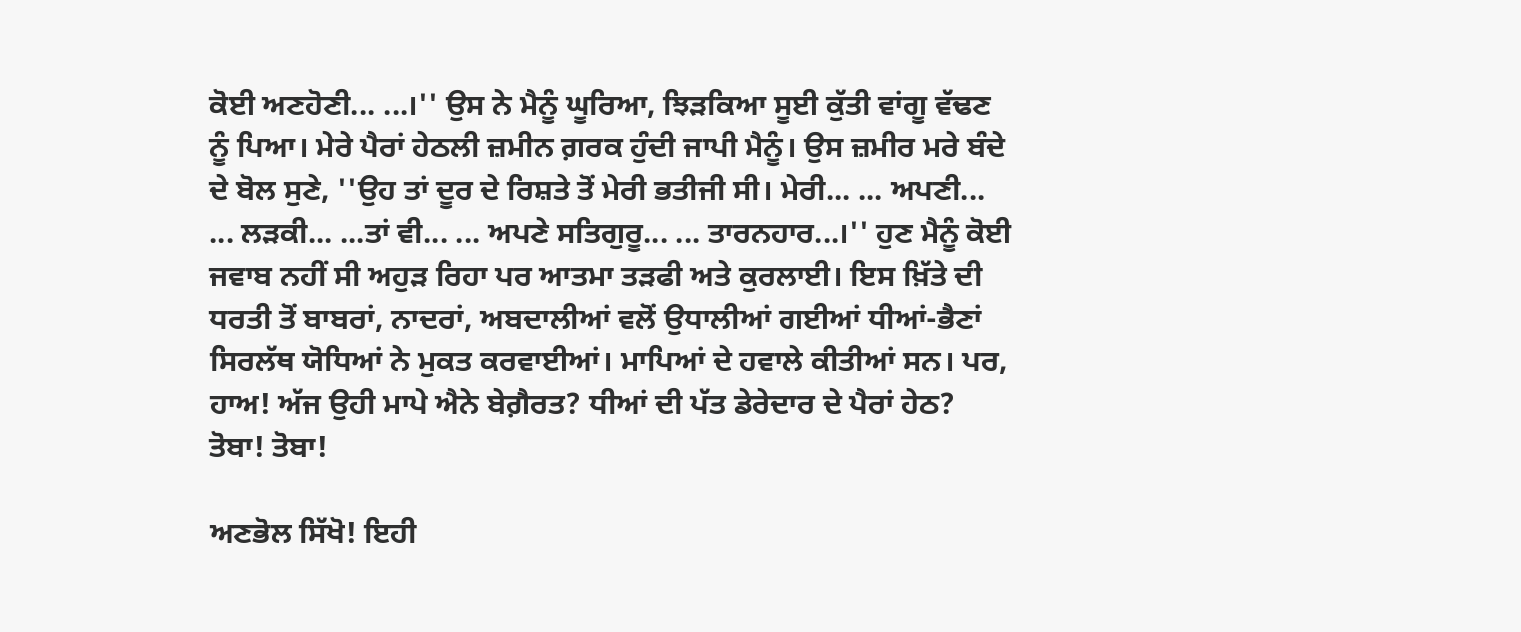ਕੋਈ ਅਣਹੋਣੀ... ...।'' ਉਸ ਨੇ ਮੈਨੂੰ ਘੂਰਿਆ, ਝਿੜਕਿਆ ਸੂਈ ਕੁੱਤੀ ਵਾਂਗੂ ਵੱਢਣ ਨੂੰ ਪਿਆ। ਮੇਰੇ ਪੈਰਾਂ ਹੇਠਲੀ ਜ਼ਮੀਨ ਗ਼ਰਕ ਹੁੰਦੀ ਜਾਪੀ ਮੈਨੂੰ। ਉਸ ਜ਼ਮੀਰ ਮਰੇ ਬੰਦੇ ਦੇ ਬੋਲ ਸੁਣੇ, ''ਉਹ ਤਾਂ ਦੂਰ ਦੇ ਰਿਸ਼ਤੇ ਤੋਂ ਮੇਰੀ ਭਤੀਜੀ ਸੀ। ਮੇਰੀ... ... ਅਪਣੀ... ... ਲੜਕੀ... ...ਤਾਂ ਵੀ... ... ਅਪਣੇ ਸਤਿਗੁਰੂ... ... ਤਾਰਨਹਾਰ...।'' ਹੁਣ ਮੈਨੂੰ ਕੋਈ ਜਵਾਬ ਨਹੀਂ ਸੀ ਅਹੁੜ ਰਿਹਾ ਪਰ ਆਤਮਾ ਤੜਫੀ ਅਤੇ ਕੁਰਲਾਈ। ਇਸ ਖ਼ਿੱਤੇ ਦੀ ਧਰਤੀ ਤੋਂ ਬਾਬਰਾਂ, ਨਾਦਰਾਂ, ਅਬਦਾਲੀਆਂ ਵਲੋਂ ਉਧਾਲੀਆਂ ਗਈਆਂ ਧੀਆਂ-ਭੈਣਾਂ ਸਿਰਲੱਥ ਯੋਧਿਆਂ ਨੇ ਮੁਕਤ ਕਰਵਾਈਆਂ। ਮਾਪਿਆਂ ਦੇ ਹਵਾਲੇ ਕੀਤੀਆਂ ਸਨ। ਪਰ, ਹਾਅ! ਅੱਜ ਉਹੀ ਮਾਪੇ ਐਨੇ ਬੇਗ਼ੈਰਤ? ਧੀਆਂ ਦੀ ਪੱਤ ਡੇਰੇਦਾਰ ਦੇ ਪੈਰਾਂ ਹੇਠ? ਤੋਬਾ! ਤੋਬਾ!

ਅਣਭੋਲ ਸਿੱਖੋ! ਇਹੀ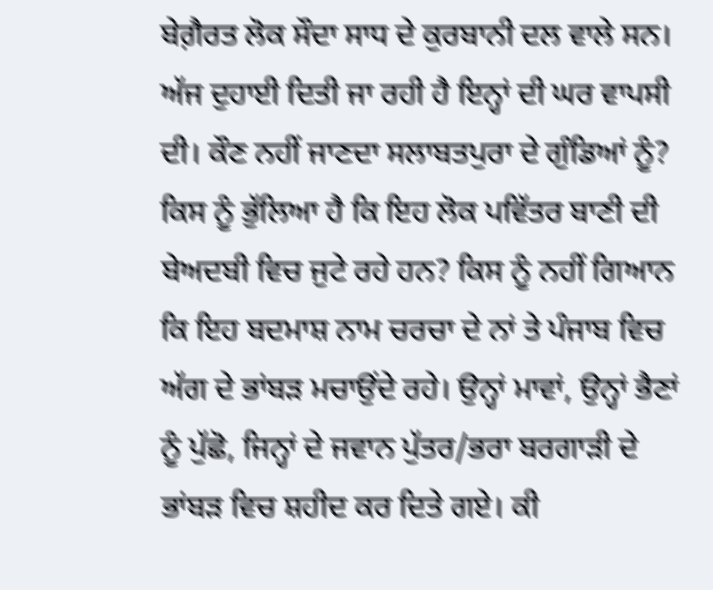ਬੇਗ਼ੈਰਤ ਲੋਕ ਸੌਦਾ ਸਾਧ ਦੇ ਕੁਰਬਾਨੀ ਦਲ ਵਾਲੇ ਸਨ। ਅੱਜ ਦੁਹਾਈ ਦਿਤੀ ਜਾ ਰਹੀ ਹੈ ਇਨ੍ਹਾਂ ਦੀ ਘਰ ਵਾਪਸੀ ਦੀ। ਕੌਣ ਨਹੀਂ ਜਾਣਦਾ ਸਲਾਬਤਪੁਰਾ ਦੇ ਗੁੰਡਿਆਂ ਨੂੰ? ਕਿਸ ਨੂੰ ਭੁੱਲਿਆ ਹੈ ਕਿ ਇਹ ਲੋਕ ਪਵਿੱਤਰ ਬਾਣੀ ਦੀ ਬੇਅਦਬੀ ਵਿਚ ਜੁਟੇ ਰਹੇ ਹਨ? ਕਿਸ ਨੂੰ ਨਹੀਂ ਗਿਆਨ ਕਿ ਇਹ ਬਦਮਾਸ਼ ਨਾਮ ਚਰਚਾ ਦੇ ਨਾਂ ਤੇ ਪੰਜਾਬ ਵਿਚ ਅੱਗ ਦੇ ਭਾਂਬੜ ਮਚਾਉਂਦੇ ਰਹੇ। ਉਨ੍ਹਾਂ ਮਾਵਾਂ, ਉਨ੍ਹਾਂ ਭੈਣਾਂ ਨੂੰ ਪੁੱਛੋ, ਜਿਨ੍ਹਾਂ ਦੇ ਜਵਾਨ ਪੁੱਤਰ/ਭਰਾ ਬਰਗਾੜੀ ਦੇ ਭਾਂਬੜ ਵਿਚ ਸ਼ਹੀਦ ਕਰ ਦਿਤੇ ਗਏ। ਕੀ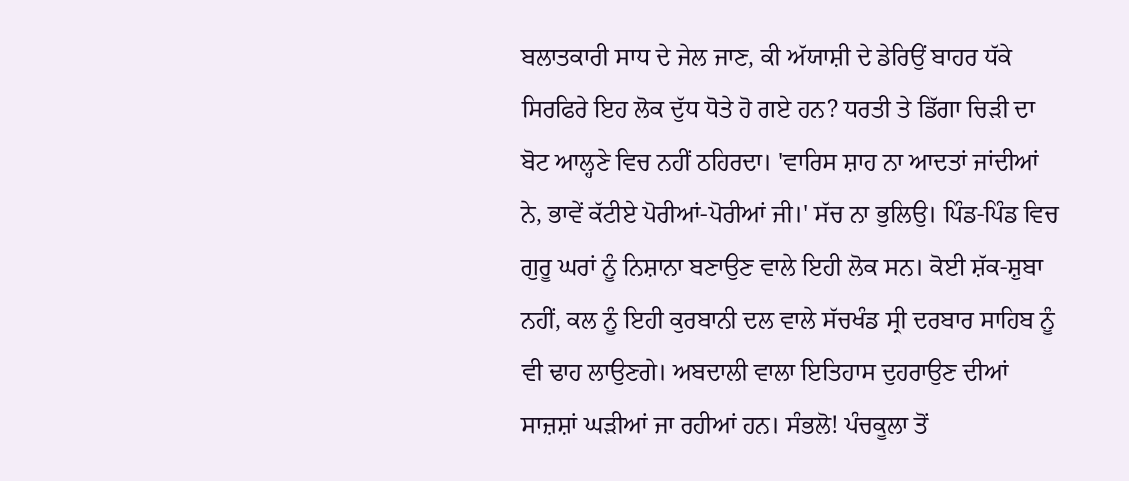ਬਲਾਤਕਾਰੀ ਸਾਧ ਦੇ ਜੇਲ ਜਾਣ, ਕੀ ਅੱਯਾਸ਼ੀ ਦੇ ਡੇਰਿਉਂ ਬਾਹਰ ਧੱਕੇ ਸਿਰਫਿਰੇ ਇਹ ਲੋਕ ਦੁੱਧ ਧੋਤੇ ਹੋ ਗਏ ਹਨ? ਧਰਤੀ ਤੇ ਡਿੱਗਾ ਚਿੜੀ ਦਾ ਬੋਟ ਆਲ੍ਹਣੇ ਵਿਚ ਨਹੀਂ ਠਹਿਰਦਾ। 'ਵਾਰਿਸ ਸ਼ਾਹ ਨਾ ਆਦਤਾਂ ਜਾਂਦੀਆਂ ਨੇ, ਭਾਵੇਂ ਕੱਟੀਏ ਪੋਰੀਆਂ-ਪੋਰੀਆਂ ਜੀ।' ਸੱਚ ਨਾ ਭੁਲਿਉ। ਪਿੰਡ-ਪਿੰਡ ਵਿਚ ਗੁਰੂ ਘਰਾਂ ਨੂੰ ਨਿਸ਼ਾਨਾ ਬਣਾਉਣ ਵਾਲੇ ਇਹੀ ਲੋਕ ਸਨ। ਕੋਈ ਸ਼ੱਕ-ਸ਼ੁਬਾ ਨਹੀਂ, ਕਲ ਨੂੰ ਇਹੀ ਕੁਰਬਾਨੀ ਦਲ ਵਾਲੇ ਸੱਚਖੰਡ ਸ੍ਰੀ ਦਰਬਾਰ ਸਾਹਿਬ ਨੂੰ ਵੀ ਢਾਹ ਲਾਉਣਗੇ। ਅਬਦਾਲੀ ਵਾਲਾ ਇਤਿਹਾਸ ਦੁਹਰਾਉਣ ਦੀਆਂ ਸਾਜ਼ਸ਼ਾਂ ਘੜੀਆਂ ਜਾ ਰਹੀਆਂ ਹਨ। ਸੰਭਲੋ! ਪੰਚਕੂਲਾ ਤੋਂ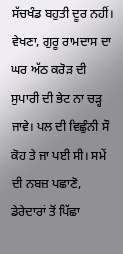ਸੱਚਖੰਡ ਬਹੁਤੀ ਦੂਰ ਨਹੀਂ। ਵੇਖਣਾ, ਗੁਰੂ ਰਾਮਦਾਸ ਦਾ ਘਰ ਅੱਠ ਕਰੋੜ ਦੀ ਸੁਪਾਰੀ ਦੀ ਭੇਟ ਨਾ ਚੜ੍ਹ ਜਾਵੇ। ਪਲ ਦੀ ਵਿਛੁੰਨੀ ਸੌ ਕੋਹ ਤੇ ਜਾ ਪਈ ਸੀ। ਸਮੇਂ ਦੀ ਨਬਜ਼ ਪਛਾਣੋ, ਡੇਰੇਦਾਰਾਂ ਤੋਂ ਪਿੱਛਾ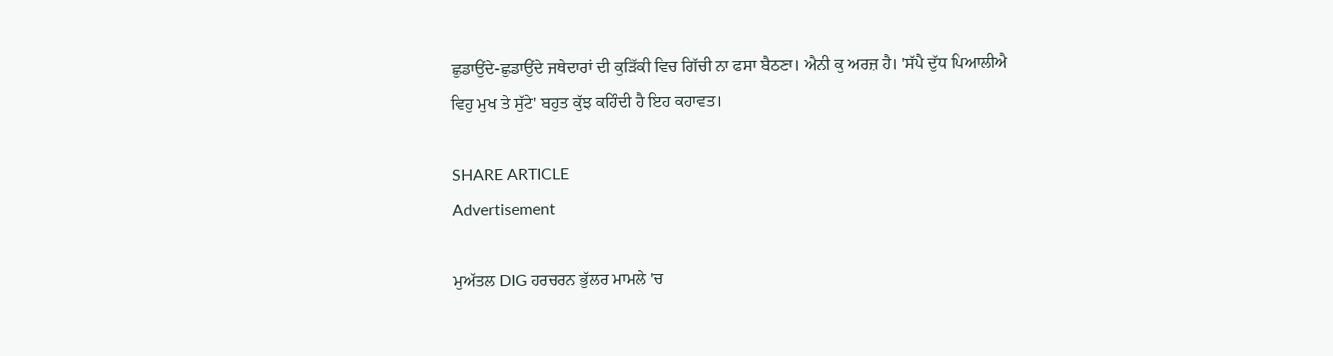ਛੁਡਾਉਂਦੇ-ਛੁਡਾਉਂਦੇ ਜਥੇਦਾਰਾਂ ਦੀ ਕੁੜਿੱਕੀ ਵਿਚ ਗਿੱਚੀ ਨਾ ਫਸਾ ਬੈਠਣਾ। ਐਨੀ ਕੁ ਅਰਜ਼ ਹੈ। 'ਸੱਪੈ ਦੁੱਧ ਪਿਆਲੀਐ ਵਿਹੁ ਮੁਖ ਤੇ ਸੁੱਟੇ' ਬਹੁਤ ਕੁੱਝ ਕਹਿੰਦੀ ਹੈ ਇਹ ਕਹਾਵਤ।

SHARE ARTICLE
Advertisement

ਮੁਅੱਤਲ DIG ਹਰਚਰਨ ਭੁੱਲਰ ਮਾਮਲੇ 'ਚ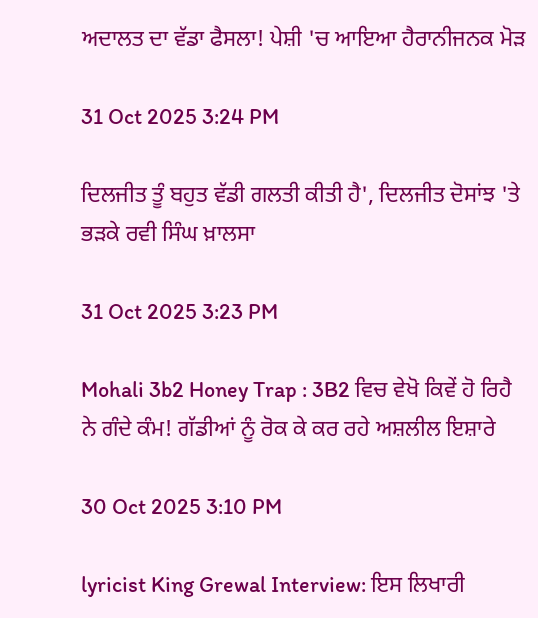ਅਦਾਲਤ ਦਾ ਵੱਡਾ ਫੈਸਲਾ! ਪੇਸ਼ੀ 'ਚ ਆਇਆ ਹੈਰਾਨੀਜਨਕ ਮੋੜ

31 Oct 2025 3:24 PM

ਦਿਲਜੀਤ ਤੂੰ ਬਹੁਤ ਵੱਡੀ ਗਲਤੀ ਕੀਤੀ ਹੈ', ਦਿਲਜੀਤ ਦੋਸਾਂਝ 'ਤੇ ਭੜਕੇ ਰਵੀ ਸਿੰਘ ਖ਼ਾਲਸਾ

31 Oct 2025 3:23 PM

Mohali 3b2 Honey Trap : 3B2 ਵਿਚ ਵੇਖੋ ਕਿਵੇਂ ਹੋ ਰਿਹੈ ਨੇ ਗੰਦੇ ਕੰਮ! ਗੱਡੀਆਂ ਨੂੰ ਰੋਕ ਕੇ ਕਰ ਰਹੇ ਅਸ਼ਲੀਲ ਇਸ਼ਾਰੇ

30 Oct 2025 3:10 PM

lyricist King Grewal Interview: ਇਸ ਲਿਖਾਰੀ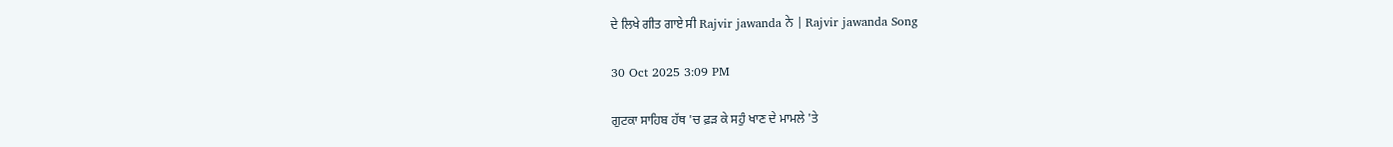ਦੇ ਲਿਖੇ ਗੀਤ ਗਾਏ ਸੀ Rajvir jawanda ਨੇ | Rajvir jawanda Song

30 Oct 2025 3:09 PM

ਗੁਟਕਾ ਸਾਹਿਬ ਹੱਥ 'ਚ ਫ਼ੜ ਕੇ ਸਹੁੰ ਖਾਣ ਦੇ ਮਾਮਲੇ 'ਤੇ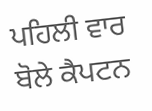ਪਹਿਲੀ ਵਾਰ ਬੋਲੇ ਕੈਪਟਨ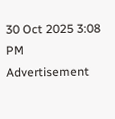30 Oct 2025 3:08 PM
Advertisement